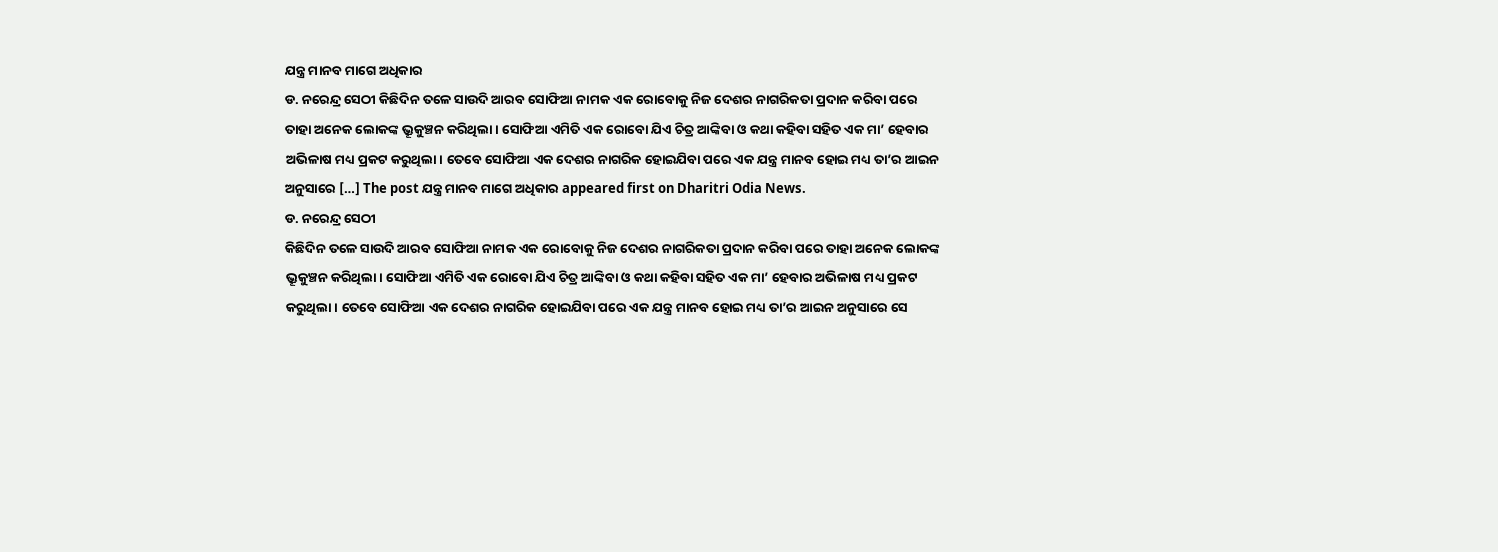ଯନ୍ତ୍ର ମାନବ ମାଗେ ଅଧିକାର
ଡ. ନରେନ୍ଦ୍ର ସେଠୀ କିଛିଦିନ ତଳେ ସାଉଦି ଆରବ ସୋଫିଆ ନାମକ ଏକ ରୋବୋକୁ ନିଜ ଦେଶର ନାଗରିକତା ପ୍ରଦାନ କରିବା ପରେ ତାହା ଅନେକ ଲୋକଙ୍କ ଭ୍ରୂକୁଞ୍ଚନ କରିଥିଲା। ସୋଫିଆ ଏମିତି ଏକ ରୋବୋ ଯିଏ ଚିତ୍ର ଆଙ୍କିବା ଓ କଥା କହିବା ସହିତ ଏକ ମା’ ହେବାର ଅଭିଳାଷ ମଧ୍ୟ ପ୍ରକଟ କରୁଥିଲା। ତେବେ ସୋଫିଆ ଏକ ଦେଶର ନାଗରିକ ହୋଇଯିବା ପରେ ଏକ ଯନ୍ତ୍ର ମାନବ ହୋଇ ମଧ୍ୟ ତା’ର ଆଇନ ଅନୁସାରେ […] The post ଯନ୍ତ୍ର ମାନବ ମାଗେ ଅଧିକାର appeared first on Dharitri Odia News.
ଡ. ନରେନ୍ଦ୍ର ସେଠୀ
କିଛିଦିନ ତଳେ ସାଉଦି ଆରବ ସୋଫିଆ ନାମକ ଏକ ରୋବୋକୁ ନିଜ ଦେଶର ନାଗରିକତା ପ୍ରଦାନ କରିବା ପରେ ତାହା ଅନେକ ଲୋକଙ୍କ ଭ୍ରୂକୁଞ୍ଚନ କରିଥିଲା। ସୋଫିଆ ଏମିତି ଏକ ରୋବୋ ଯିଏ ଚିତ୍ର ଆଙ୍କିବା ଓ କଥା କହିବା ସହିତ ଏକ ମା’ ହେବାର ଅଭିଳାଷ ମଧ୍ୟ ପ୍ରକଟ କରୁଥିଲା। ତେବେ ସୋଫିଆ ଏକ ଦେଶର ନାଗରିକ ହୋଇଯିବା ପରେ ଏକ ଯନ୍ତ୍ର ମାନବ ହୋଇ ମଧ୍ୟ ତା’ର ଆଇନ ଅନୁସାରେ ସେ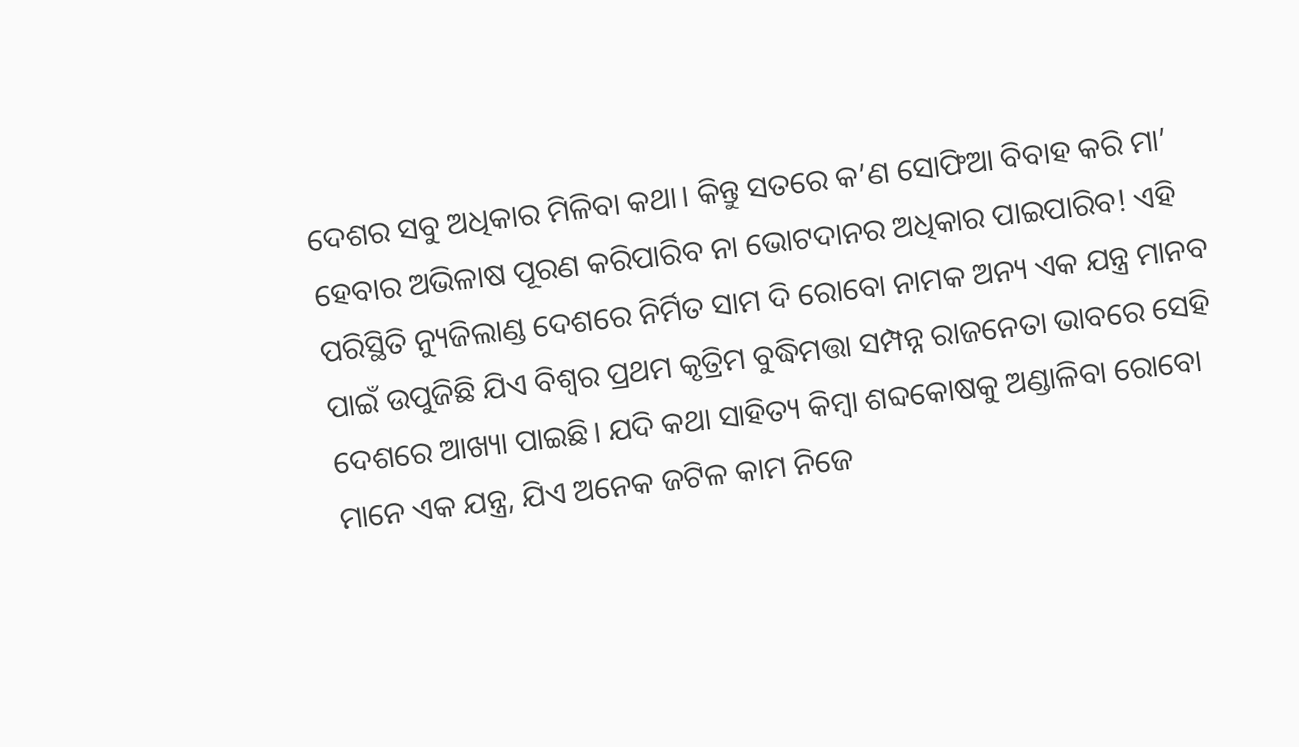ଦେଶର ସବୁ ଅଧିକାର ମିଳିବା କଥା। କିନ୍ତୁ ସତରେ କ’ଣ ସୋଫିଆ ବିବାହ କରି ମା’ ହେବାର ଅଭିଳାଷ ପୂରଣ କରିପାରିବ ନା ଭୋଟଦାନର ଅଧିକାର ପାଇପାରିବ! ଏହି ପରିସ୍ଥିତି ନ୍ୟୁଜିଲାଣ୍ଡ ଦେଶରେ ନିର୍ମିତ ସାମ ଦି ରୋବୋ ନାମକ ଅନ୍ୟ ଏକ ଯନ୍ତ୍ର ମାନବ ପାଇଁ ଉପୁଜିଛି ଯିଏ ବିଶ୍ୱର ପ୍ରଥମ କୃତ୍ରିମ ବୁଦ୍ଧିମତ୍ତା ସମ୍ପନ୍ନ ରାଜନେତା ଭାବରେ ସେହି ଦେଶରେ ଆଖ୍ୟା ପାଇଛି। ଯଦି କଥା ସାହିତ୍ୟ କିମ୍ବା ଶବ୍ଦକୋଷକୁ ଅଣ୍ଡାଳିବା ରୋବୋ ମାନେ ଏକ ଯନ୍ତ୍ର, ଯିଏ ଅନେକ ଜଟିଳ କାମ ନିଜେ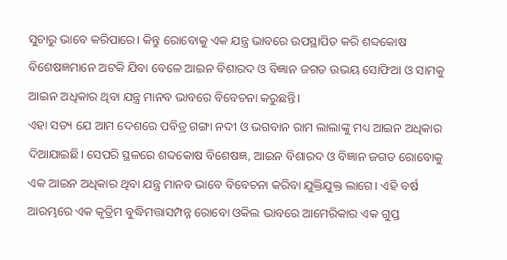ସୁଚାରୁ ଭାବେ କରିପାରେ। କିନ୍ତୁ ରୋବୋକୁ ଏକ ଯନ୍ତ୍ର ଭାବରେ ଉପସ୍ଥାପିତ କରି ଶବ୍ଦକୋଷ ବିଶେଷଜ୍ଞମାନେ ଅଟକି ଯିବା ବେଳେ ଆଇନ ବିଶାରଦ ଓ ବିଜ୍ଞାନ ଜଗତ ଉଭୟ ସୋଫିଆ ଓ ସାମକୁ ଆଇନ ଅଧିକାର ଥିବା ଯନ୍ତ୍ର ମାନବ ଭାବରେ ବିବେଚନା କରୁଛନ୍ତି।
ଏହା ସତ୍ୟ ଯେ ଆମ ଦେଶରେ ପବିତ୍ର ଗଙ୍ଗା ନଦୀ ଓ ଭଗବାନ ରାମ ଲାଲାଙ୍କୁ ମଧ୍ୟ ଆଇନ ଅଧିକାର ଦିଆଯାଇଛି। ସେପରି ସ୍ଥଳରେ ଶବ୍ଦକୋଷ ବିଶେଷଜ୍ଞ, ଆଇନ ବିଶାରଦ ଓ ବିଜ୍ଞାନ ଜଗତ ରୋବୋକୁ ଏକ ଆଇନ ଅଧିକାର ଥିବା ଯନ୍ତ୍ର ମାନବ ଭାବେ ବିବେଚନା କରିବା ଯୁକ୍ତିଯୁକ୍ତ ଲାଗେ। ଏହି ବର୍ଷ ଆରମ୍ଭରେ ଏକ କୃତ୍ରିମ ବୁଦ୍ଧିମତ୍ତାସମ୍ପନ୍ନ ରୋବୋ ଓକିଲ ଭାବରେ ଆମେରିକାର ଏକ ଗୁପ୍ତ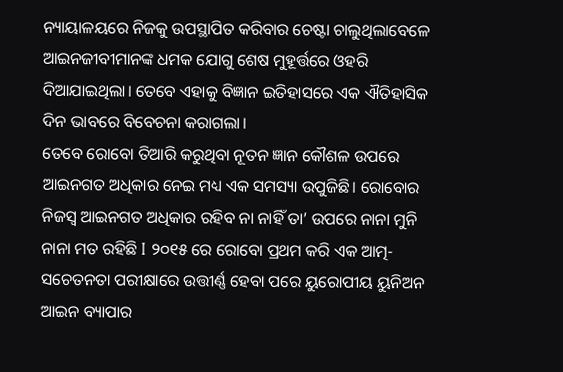ନ୍ୟାୟାଳୟରେ ନିଜକୁ ଉପସ୍ଥାପିତ କରିବାର ଚେଷ୍ଟା ଚାଲୁଥିଲାବେଳେ ଆଇନଜୀବୀମାନଙ୍କ ଧମକ ଯୋଗୁ ଶେଷ ମୁହୂର୍ତ୍ତରେ ଓହରି ଦିଆଯାଇଥିଲା। ତେବେ ଏହାକୁ ବିଜ୍ଞାନ ଇତିହାସରେ ଏକ ଐତିହାସିକ ଦିନ ଭାବରେ ବିବେଚନା କରାଗଲା।
ତେବେ ରୋବୋ ତିଆରି କରୁଥିବା ନୂତନ ଜ୍ଞାନ କୌଶଳ ଉପରେ ଆଇନଗତ ଅଧିକାର ନେଇ ମଧ୍ୟ ଏକ ସମସ୍ୟା ଉପୁଜିଛି। ରୋବୋର ନିଜସ୍ବ ଆଇନଗତ ଅଧିକାର ରହିବ ନା ନାହିଁ ତା’ ଉପରେ ନାନା ମୁନି ନାନା ମତ ରହିଛି I ୨୦୧୫ ରେ ରୋବୋ ପ୍ରଥମ କରି ଏକ ଆତ୍ମ-ସଚେତନତା ପରୀକ୍ଷାରେ ଉତ୍ତୀର୍ଣ୍ଣ ହେବା ପରେ ୟୁରୋପୀୟ ୟୁନିଅନ ଆଇନ ବ୍ୟାପାର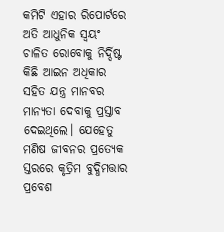କମିଟି ଏହାର ରିପୋର୍ଟରେ ଅତି ଆଧୁନିକ ସ୍ବୟଂ ଚାଳିତ ରୋବୋକୁ ନିର୍ଦ୍ଦିଷ୍ଟ କିଛି ଆଇନ ଅଧିକାର ସହିତ ଯନ୍ତ୍ର ମାନବର ମାନ୍ୟତା ଦେବାକୁ ପ୍ରସ୍ତାବ ଦେଇଥିଲେ। ଯେହେତୁ ମଣିଷ ଜୀବନର ପ୍ରତ୍ୟେକ ସ୍ତରରେ କୃତ୍ରିମ ବୁଦ୍ଧିମତ୍ତାର ପ୍ରବେଶ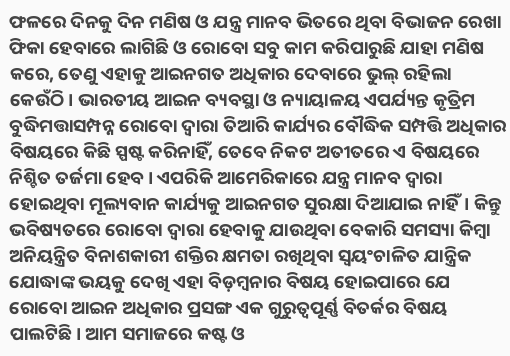ଫଳରେ ଦିନକୁ ଦିନ ମଣିଷ ଓ ଯନ୍ତ୍ର ମାନବ ଭିତରେ ଥିବା ବିଭାଜନ ରେଖା ଫିକା ହେବାରେ ଲାଗିଛି ଓ ରୋବୋ ସବୁ କାମ କରିପାରୁଛି ଯାହା ମଣିଷ କରେ, ତେଣୁ ଏହାକୁ ଆଇନଗତ ଅଧିକାର ଦେବାରେ ଭୁଲ୍ ରହିଲା କେଉଁଠି। ଭାରତୀୟ ଆଇନ ବ୍ୟବସ୍ଥା ଓ ନ୍ୟାୟାଳୟ ଏପର୍ଯ୍ୟନ୍ତ କୃତ୍ରିମ ବୁଦ୍ଧିମତ୍ତାସମ୍ପନ୍ନ ରୋବୋ ଦ୍ୱାରା ତିଆରି କାର୍ଯ୍ୟର ବୌଦ୍ଧିକ ସମ୍ପତ୍ତି ଅଧିକାର ବିଷୟରେ କିଛି ସ୍ପଷ୍ଟ କରିନାହିଁ, ତେବେ ନିକଟ ଅତୀତରେ ଏ ବିଷୟରେ ନିଶ୍ଚିତ ତର୍ଜମା ହେବ। ଏପରିକି ଆମେରିକାରେ ଯନ୍ତ୍ର ମାନବ ଦ୍ୱାରା ହୋଇଥିବା ମୂଲ୍ୟବାନ କାର୍ଯ୍ୟକୁ ଆଇନଗତ ସୁରକ୍ଷା ଦିଆଯାଇ ନାହିଁ। କିନ୍ତୁ ଭବିଷ୍ୟତରେ ରୋବୋ ଦ୍ୱାରା ହେବାକୁ ଯାଉଥିବା ବେକାରି ସମସ୍ୟା କିମ୍ବା ଅନିୟନ୍ତ୍ରିତ ବିନାଶକାରୀ ଶକ୍ତିର କ୍ଷମତା ରଖିଥିବା ସ୍ବୟଂଚାଳିତ ଯାନ୍ତ୍ରିକ ଯୋଦ୍ଧାଙ୍କ ଭୟକୁ ଦେଖି ଏହା ବିଡ଼ମ୍ବନାର ବିଷୟ ହୋଇପାରେ ଯେ ରୋବୋ ଆଇନ ଅଧିକାର ପ୍ରସଙ୍ଗ ଏକ ଗୁରୁତ୍ୱପୂର୍ଣ୍ଣ ବିତର୍କର ବିଷୟ ପାଲଟିଛି। ଆମ ସମାଜରେ କଷ୍ଟ ଓ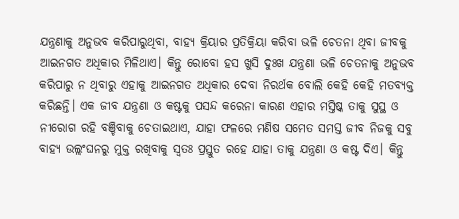ଯନ୍ତ୍ରଣାକୁ ଅନୁଭବ କରିପାରୁଥିବା, ବାହ୍ୟ କ୍ରିୟାର ପ୍ରତିକ୍ରିୟା କରିବା ଭଳି ଚେତନା ଥିବା ଜୀବକୁ ଆଇନଗତ ଅଧିକାର ମିଳିଥାଏ। କିନ୍ତୁ ରୋବୋ ହସ ଖୁସି ଦୁଃଖ ଯନ୍ତ୍ରଣା ଭଳି ଚେତନାକୁ ଅନୁଭବ କରିପାରୁ ନ ଥିବାରୁ ଏହାକୁ ଆଇନଗତ ଅଧିକାର ଦେବା ନିରର୍ଥକ ବୋଲି କେହି କେହି ମତବ୍ୟକ୍ତ କରିଛନ୍ତି। ଏକ ଜୀବ ଯନ୍ତ୍ରଣା ଓ କଷ୍ଟକୁ ପସନ୍ଦ କରେନା କାରଣ ଏହାର ମସ୍ତିଷ୍କ ତାକୁ ସୁସ୍ଥ ଓ ନୀରୋଗ ରହି ବଞ୍ଚିବାକୁ ଚେତାଇଥାଏ, ଯାହା ଫଳରେ ମଣିଷ ସମେତ ସମସ୍ତ ଜୀବ ନିଜକୁ ସବୁ ବାହ୍ୟ ଉଲ୍ଲଂଘନରୁ ମୁକ୍ତ ରଖିବାକୁ ସ୍ବତଃ ପ୍ରସ୍ତୁତ ରହେ ଯାହା ତାକୁ ଯନ୍ତ୍ରଣା ଓ କଷ୍ଟ ଦିଏ। କିନ୍ତୁ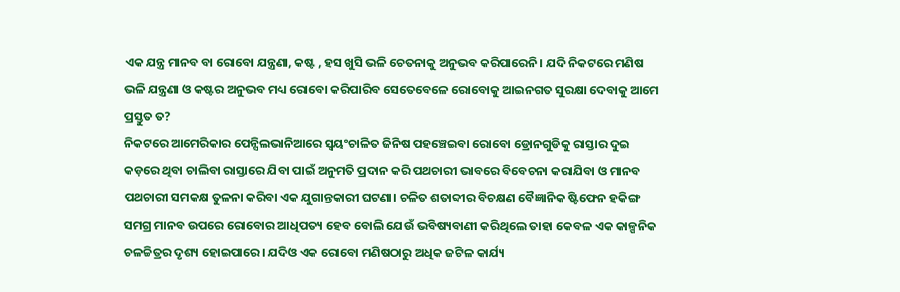ଏକ ଯନ୍ତ୍ର ମାନବ ବା ରୋବୋ ଯନ୍ତ୍ରଣା, କଷ୍ଟ , ହସ ଖୁସି ଭଳି ଚେତନାକୁ ଅନୁଭବ କରିପାରେନି। ଯଦି ନିକଟରେ ମଣିଷ ଭଳି ଯନ୍ତ୍ରଣା ଓ କଷ୍ଟର ଅନୁଭବ ମଧ୍ୟ ରୋବୋ କରିପାରିବ ସେତେବେଳେ ରୋବୋକୁ ଆଇନଗତ ସୁରକ୍ଷା ଦେବାକୁ ଆମେ ପ୍ରସ୍ତୁତ ତ?
ନିକଟରେ ଆମେରିକାର ପେନ୍ସିଲଭାନିଆରେ ସ୍ବୟଂଚାଳିତ ଜିନିଷ ପହଞ୍ଚେଇବା ରୋବୋ ଡ୍ରୋନଗୁଡିକୁ ରାସ୍ତାର ଦୁଇ କଡ଼ରେ ଥିବା ଚାଲିବା ରାସ୍ତାରେ ଯିବା ପାଇଁ ଅନୁମତି ପ୍ରଦାନ କରି ପଥଚାରୀ ଭାବରେ ବିବେଚନା କରାଯିବା ଓ ମାନବ ପଥଚାରୀ ସମକକ୍ଷ ତୁଳନା କରିବା ଏକ ଯୁଗାନ୍ତକାରୀ ଘଟଣା। ଚଳିତ ଶତାବ୍ଦୀର ବିଚକ୍ଷଣ ବୈଜ୍ଞାନିକ ଷ୍ଟିଫେନ ହକିଙ୍ଗ ସମଗ୍ର ମାନବ ଉପରେ ରୋବୋର ଆଧିପତ୍ୟ ହେବ ବୋଲି ଯେଉଁ ଭବିଷ୍ୟବାଣୀ କରିଥିଲେ ତାହା କେବଳ ଏକ କାଳ୍ପନିକ ଚଳଚ୍ଚିତ୍ରର ଦୃଶ୍ୟ ହୋଇପାରେ। ଯଦିଓ ଏକ ରୋବୋ ମଣିଷଠାରୁ ଅଧିକ ଜଟିଳ କାର୍ଯ୍ୟ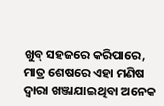ଖୁବ୍ ସହଜରେ କରିପାରେ, ମାତ୍ର ଶେଷରେ ଏହା ମଣିଷ ଦ୍ୱାରା ଖଞ୍ଜାଯାଇଥିବା ଅନେକ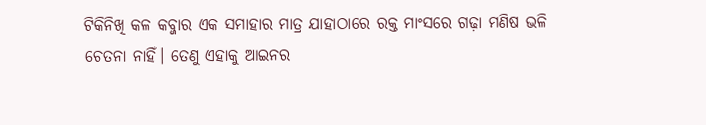ଟିକିନିଖି କଳ କବ୍ଜାର ଏକ ସମାହାର ମାତ୍ର ଯାହାଠାରେ ରକ୍ତ ମାଂସରେ ଗଢ଼ା ମଣିଷ ଭଳି ଚେତନା ନାହିଁ। ତେଣୁ ଏହାକୁ ଆଇନର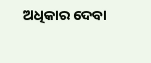ଅଧିକାର ଦେବା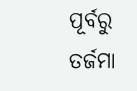ପୂର୍ବରୁ ତର୍ଜମା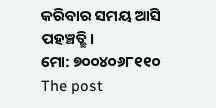କରିବାର ସମୟ ଆସି ପହଞ୍ଚତ୍ଛି।
ମୋ: ୭୦୦୪୦୬୮୧୧୦
The post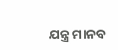ଯନ୍ତ୍ର ମାନବ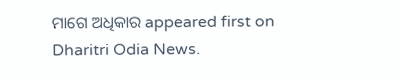ମାଗେ ଅଧିକାର appeared first on Dharitri Odia News.